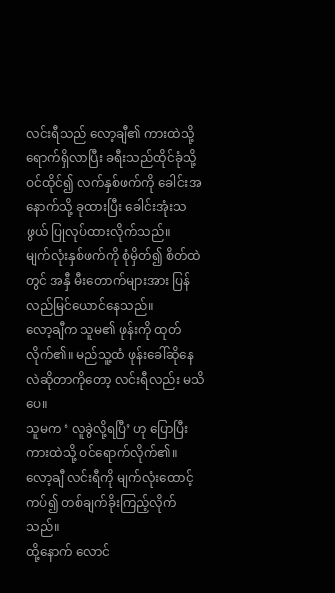လင်းရီသည် လော့ချီ၏ ကားထဲသို့ ရောက်ရှိလာပြီး ခရီးသည်ထိုင်ခုံသို့ ဝင်ထိုင်၍ လက်နှစ်ဖက်ကို ခေါင်းအနောက်သို့ ခုထားပြီး ခေါင်းအုံးသဖွယ် ပြုလုပ်ထားလိုက်သည်။
မျက်လုံးနှစ်ဖက်ကို စုံမှိတ်၍ စိတ်ထဲတွင် အနှီ မီးတောက်များအား ပြန်လည်မြင်ယောင်နေသည်။
လော့ချီက သူမ၏ ဖုန်းကို ထုတ်လိုက်၏။ မည်သူ့ထံ ဖုန်းခေါ်ဆိုနေလဲဆိုတာကိုတော့ လင်းရီလည်း မသိပေ။
သူမက ‘ လူခွဲလို့ရပြီ’ ဟု ပြောပြီး ကားထဲသို့ ဝင်ရောက်လိုက်၏။
လော့ချီ လင်းရီကို မျက်လုံးထောင့်ကပ်၍ တစ်ချက်ခိုးကြည့်လိုက်သည်။
ထို့နောက် လောင်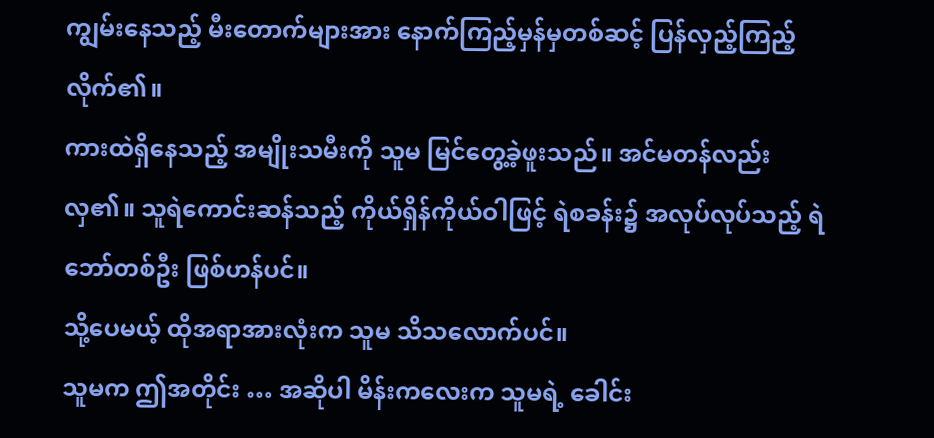ကျွမ်းနေသည့် မီးတောက်များအား နောက်ကြည့်မှန်မှတစ်ဆင့် ပြန်လှည့်ကြည့်လိုက်၏။
ကားထဲရှိနေသည့် အမျိုးသမီးကို သူမ မြင်တွေ့ခဲ့ဖူးသည်။ အင်မတန်လည်း လှ၏။ သူရဲကောင်းဆန်သည့် ကိုယ်ရှိန်ကိုယ်ဝါဖြင့် ရဲစခန်း၌ အလုပ်လုပ်သည့် ရဲဘော်တစ်ဦး ဖြစ်ဟန်ပင်။
သို့ပေမယ့် ထိုအရာအားလုံးက သူမ သိသလောက်ပင်။
သူမက ဤအတိုင်း … အဆိုပါ မိန်းကလေးက သူမရဲ့ ခေါင်း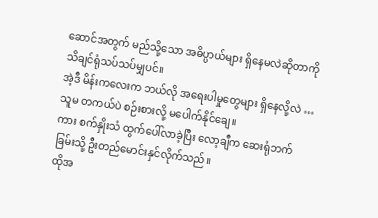ဆောင်အတွက် မည်သို့သော အဓိပ္ပာယ်များ ရှိနေမလဲဆိုတာကို သိချင်ရုံသပ်သပ်မျှပင်။
အဲ့ဒီ မိန်းကလေးက ဘယ်လို အရေးပါမှုတွေများ ရှိနေလို့လဲ …
သူမ တကယ်ပဲ စဉ်းစားလို့ မပေါက်နိုင်ချေ။
ကား စက်နှိုးသံ ထွက်ပေါ်လာခဲ့ပြီး လော့ချီက ဆေးရုံဘက်ခြမ်းသို့ ဦးတည်မောင်းနှင်လိုက်သည်။
ထိုအ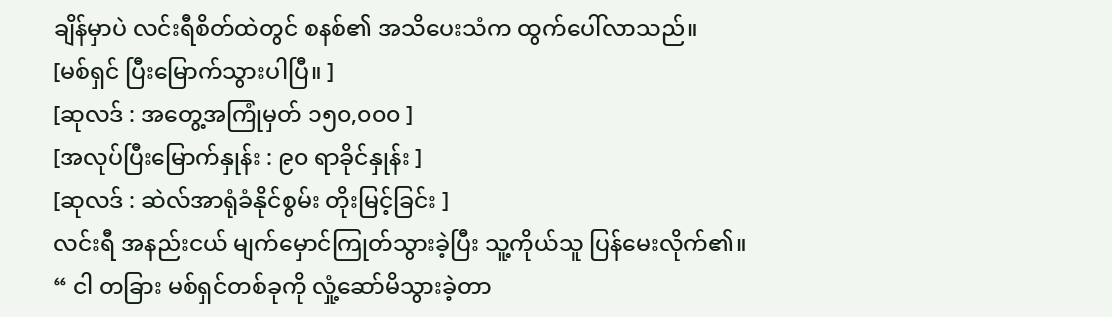ချိန်မှာပဲ လင်းရီစိတ်ထဲတွင် စနစ်၏ အသိပေးသံက ထွက်ပေါ်လာသည်။
[မစ်ရှင် ပြီးမြောက်သွားပါပြီ။ ]
[ဆုလဒ် : အတွေ့အကြုံမှတ် ၁၅၀,၀၀၀ ]
[အလုပ်ပြီးမြောက်နှုန်း : ၉၀ ရာခိုင်နှုန်း ]
[ဆုလဒ် : ဆဲလ်အာရုံခံနိုင်စွမ်း တိုးမြင့်ခြင်း ]
လင်းရီ အနည်းငယ် မျက်မှောင်ကြုတ်သွားခဲ့ပြီး သူ့ကိုယ်သူ ပြန်မေးလိုက်၏။
“ ငါ တခြား မစ်ရှင်တစ်ခုကို လှုံ့ဆော်မိသွားခဲ့တာ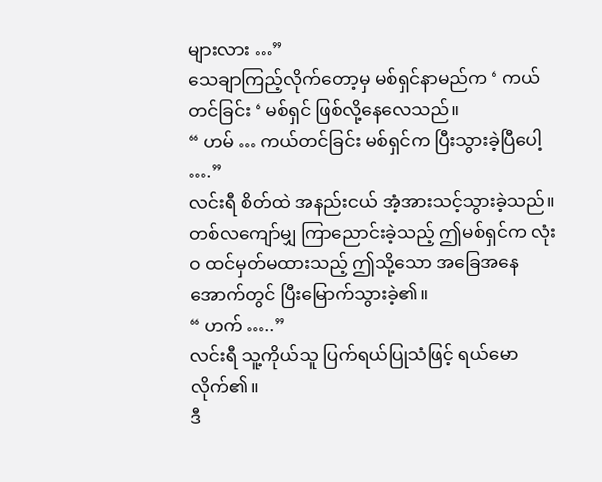များလား …”
သေချာကြည့်လိုက်တော့မှ မစ်ရှင်နာမည်က ‘ ကယ်တင်ခြင်း ‘ မစ်ရှင် ဖြစ်လို့နေလေသည်။
“ ဟမ် … ကယ်တင်ခြင်း မစ်ရှင်က ပြီးသွားခဲ့ပြီပေါ့ ….”
လင်းရီ စိတ်ထဲ အနည်းငယ် အံ့အားသင့်သွားခဲ့သည်။
တစ်လကျော်မျှ ကြာညောင်းခဲ့သည့် ဤမစ်ရှင်က လုံးဝ ထင်မှတ်မထားသည့် ဤသို့သော အခြေအနေအောက်တွင် ပြီးမြောက်သွားခဲ့၏။
“ ဟက် …..”
လင်းရီ သူ့ကိုယ်သူ ပြက်ရယ်ပြုသံဖြင့် ရယ်မောလိုက်၏။
ဒီ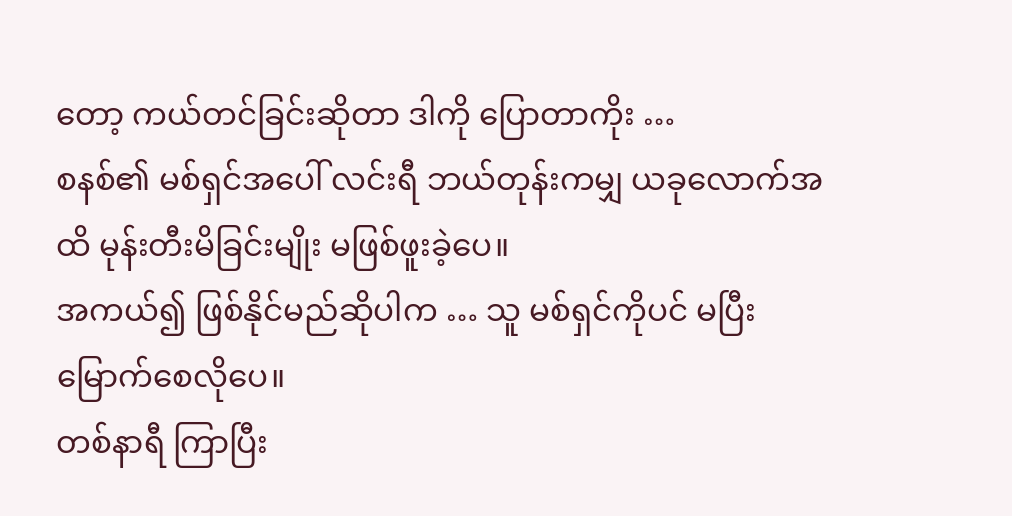တော့ ကယ်တင်ခြင်းဆိုတာ ဒါကို ပြောတာကိုး …
စနစ်၏ မစ်ရှင်အပေါ် လင်းရီ ဘယ်တုန်းကမျှ ယခုလောက်အထိ မုန်းတီးမိခြင်းမျိုး မဖြစ်ဖူးခဲ့ပေ။
အကယ်၍ ဖြစ်နိုင်မည်ဆိုပါက … သူ မစ်ရှင်ကိုပင် မပြီးမြောက်စေလိုပေ။
တစ်နာရီ ကြာပြီး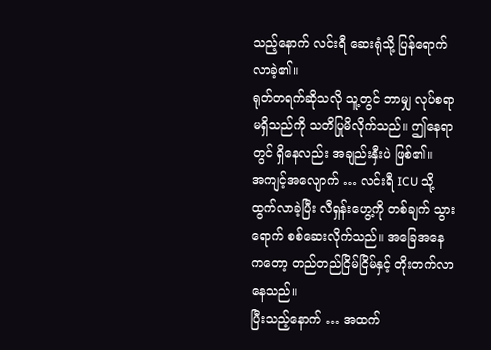သည့်နောက် လင်းရီ ဆေးရုံသို့ ပြန်ရောက်လာခဲ့၏။
ရုတ်တရက်ဆိုသလို သူ့တွင် ဘာမျှ လုပ်စရာမရှိသည်ကို သတိပြုမိလိုက်သည်။ ဤနေရာတွင် ရှိနေလည်း အချည်းနှီးပဲ ဖြစ်၏။
အကျင့်အလျောက် … လင်းရီ ICU သို့ ထွက်လာခဲ့ပြီး လီရှန်းဟွေ့ကို တစ်ချက် သွားရောက် စစ်ဆေးလိုက်သည်။ အခြေအနေကတော့ တည်တည်ငြိမ်ငြိမ်နှင့် တိုးတက်လာနေသည်။
ပြီးသည့်နောက် … အထက်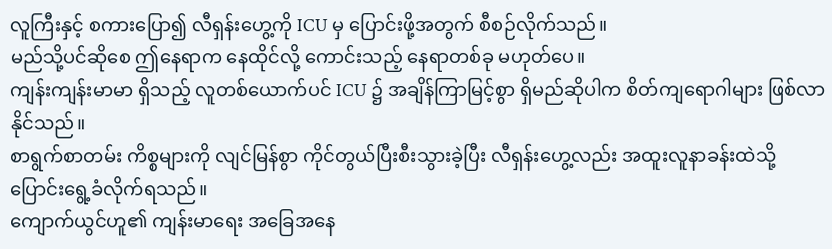လူကြီးနှင့် စကားပြော၍ လီရှန်းဟွေ့ကို ICU မှ ပြောင်းဖို့အတွက် စီစဉ်လိုက်သည်။
မည်သို့ပင်ဆိုစေ ဤနေရာက နေထိုင်လို့ ကောင်းသည့် နေရာတစ်ခု မဟုတ်ပေ။
ကျန်းကျန်းမာမာ ရှိသည့် လူတစ်ယောက်ပင် ICU ၌ အချိန်ကြာမြင့်စွာ ရှိမည်ဆိုပါက စိတ်ကျရောဂါများ ဖြစ်လာနိုင်သည်။
စာရွက်စာတမ်း ကိစ္စများကို လျင်မြန်စွာ ကိုင်တွယ်ပြီးစီးသွားခဲ့ပြီး လီရှန်းဟွေ့လည်း အထူးလူနာခန်းထဲသို့ ပြောင်းရွေ့ခံလိုက်ရသည်။
ကျောက်ယွင်ဟူ၏ ကျန်းမာရေး အခြေအနေ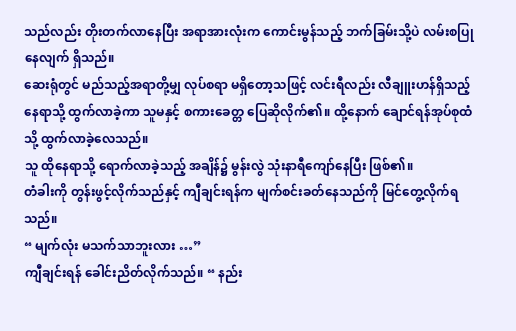သည်လည်း တိုးတက်လာနေပြီး အရာအားလုံးက ကောင်းမွန်သည့် ဘက်ခြမ်းသို့ပဲ လမ်းစပြုနေလျက် ရှိသည်။
ဆေးရုံတွင် မည်သည့်အရာတို့မျှ လုပ်စရာ မရှိတော့သဖြင့် လင်းရီလည်း လီချူးဟန်ရှိသည့်နေရာသို့ ထွက်လာခဲ့ကာ သူမနှင့် စကားခေတ္တ ပြေဆိုလိုက်၏။ ထို့နောက် ချောင်ရန်အုပ်စုထံသို့ ထွက်လာခဲ့လေသည်။
သူ ထိုနေရာသို့ ရောက်လာခဲ့သည့် အချိန်၌ မွန်းလွဲ သုံးနာရီကျော်နေပြီး ဖြစ်၏။
တံခါးကို တွန်းဖွင့်လိုက်သည်နှင့် ကျီချင်းရန်က မျက်စင်းခတ်နေသည်ကို မြင်တွေ့လိုက်ရသည်။
“ မျက်လုံး မသက်သာဘူးလား …”
ကျီချင်းရန် ခေါင်းညိတ်လိုက်သည်။ “ နည်း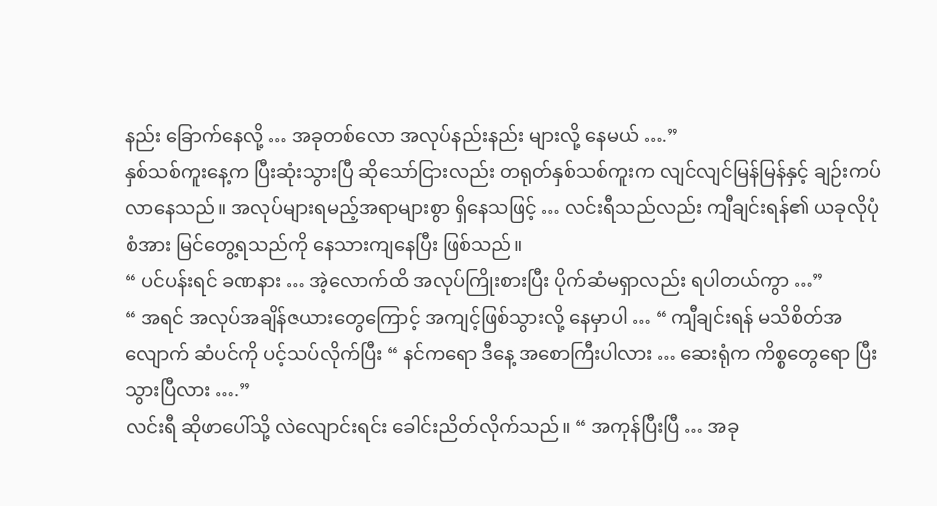နည်း ခြောက်နေလို့ … အခုတစ်လော အလုပ်နည်းနည်း များလို့ နေမယ် ….”
နှစ်သစ်ကူးနေ့က ပြီးဆုံးသွားပြီ ဆိုသော်ငြားလည်း တရုတ်နှစ်သစ်ကူးက လျင်လျင်မြန်မြန်နှင့် ချဉ်းကပ်လာနေသည်။ အလုပ်များရမည့်အရာများစွာ ရှိနေသဖြင့် … လင်းရီသည်လည်း ကျီချင်းရန်၏ ယခုလိုပုံစံအား မြင်တွေ့ရသည်ကို နေသားကျနေပြီး ဖြစ်သည်။
“ ပင်ပန်းရင် ခဏနား … အဲ့လောက်ထိ အလုပ်ကြိုးစားပြီး ပိုက်ဆံမရှာလည်း ရပါတယ်ကွာ …”
“ အရင် အလုပ်အချိန်ဇယားတွေကြောင့် အကျင့်ဖြစ်သွားလို့ နေမှာပါ … “ ကျီချင်းရန် မသိစိတ်အလျောက် ဆံပင်ကို ပင့်သပ်လိုက်ပြီး “ နင်ကရော ဒီနေ့ အစောကြီးပါလား … ဆေးရုံက ကိစ္စတွေရော ပြီးသွားပြီလား ….”
လင်းရီ ဆိုဖာပေါ်သို့ လဲလျောင်းရင်း ခေါင်းညိတ်လိုက်သည်။ “ အကုန်ပြီးပြီ … အခု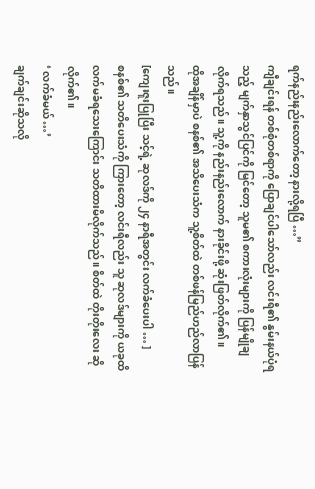ရက်နည်းနည်းလောက်တော့ နားလို့ရပြီ …”
ကျီချင်းရန် တစ်စုံတစ်ရာကို ပြောချင်ပါသော်လည်း လင်းရီ၏ နွမ်းနယ်ပုံရသည့် မျက်နှာသွင်ပြင်ကို မြင်တော့ သူမ၏ စကားလုံးများကို ပြန်မျိုချလိုက်ရသည်။ သူ့ကို နည်းနည်းလောက် နားခိုင်းဖို့ ဆုံးဖြတ်လိုက်၏။
ထိုအချိန်မှာပဲ စနစ်၏ အသိပေးသံက သူ့စိတ်ထဲ တစ်ဖန်မြည်ဟည်လာပြန်သည်။
[ကျေးဇူးပြုပြီး သင့်ရဲ့ ဆုလဒ်ကို ၂၄ နာရီအတွင်း လက်ခံပေးပါ … ]
စနစ်၏ သတိပေးသံကို ကြားတော့ လင်းရီလည်း သူ ဆုလဒ်များကို ယခုထိ လက်မခံရသေးကြောင်း သတိထားမိလိုက်သည်။ စိတ်ထဲ တိုးတိုးလေး ဆိုလိုက်၏။
‘ လက်ခံမယ် …’
ချက်ချင်းဆိုသလို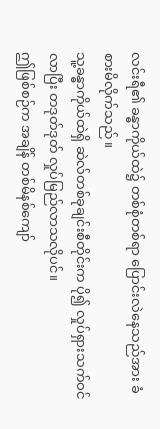လင်းရီ၏ ခန္ဓာကိုယ်ထဲ၌ တစ်စုံတစ်ရာ ပြောင်းလဲနေသည်အား ခံစားမိလိုက်သည်။
သူ့ခန္ဓာကိုယ်ထဲရှိ ဆဲလ်တစ်ခုချင်းစီတိုင်းက ပို၍ လှုပ်ရှားသက်ဝင်လာပြီး တဒုတ်ဒုတ် လှုပ်မြည်လာသလိုပင်။
ဤဖြစ်စဉ်က အချိန် တစ်မိနစ်ကျော်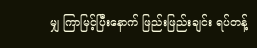မျှ ကြာမြင့်ပြီးနောက် ဖြည်းဖြည်းချင်း ရပ်တန့်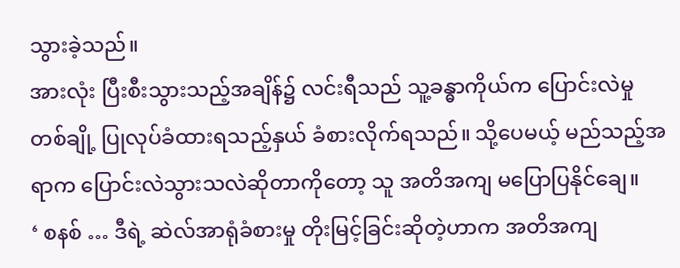သွားခဲ့သည်။
အားလုံး ပြီးစီးသွားသည့်အချိန်၌ လင်းရီသည် သူ့ခန္ဓာကိုယ်က ပြောင်းလဲမှု တစ်ချို့ ပြုလုပ်ခံထားရသည့်နှယ် ခံစားလိုက်ရသည်။ သို့ပေမယ့် မည်သည့်အရာက ပြောင်းလဲသွားသလဲဆိုတာကိုတော့ သူ အတိအကျ မပြောပြနိုင်ချေ။
‘ စနစ် … ဒီရဲ့ ဆဲလ်အာရုံခံစားမှု တိုးမြင့်ခြင်းဆိုတဲ့ဟာက အတိအကျ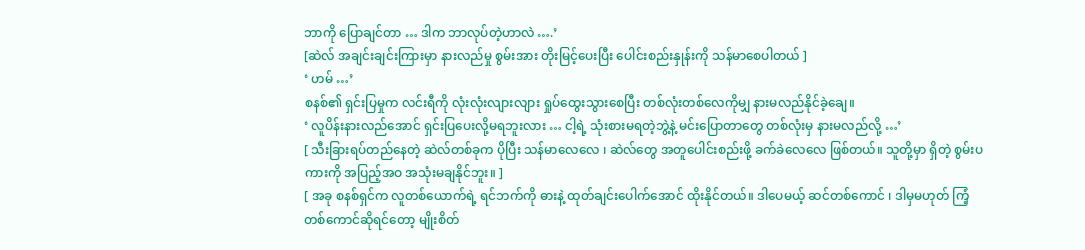ဘာကို ပြောချင်တာ … ဒါက ဘာလုပ်တဲ့ဟာလဲ ….’
[ဆဲလ် အချင်းချင်းကြားမှာ နားလည်မှု စွမ်းအား တိုးမြင့်ပေးပြီး ပေါင်းစည်းနှုန်းကို သန်မာစေပါတယ် ]
‘ ဟမ် …’
စနစ်၏ ရှင်းပြမှုက လင်းရီကို လုံးလုံးလျားလျား ရှုပ်ထွေးသွားစေပြီး တစ်လုံးတစ်လေကိုမျှ နားမလည်နိုင်ခဲ့ချေ။
‘ လူပိန်းနားလည်အောင် ရှင်းပြပေးလို့မရဘူးလား … ငါ့ရဲ့ သုံးစားမရတဲ့ဘွဲ့နဲ့ မင်းပြောတာတွေ တစ်လုံးမှ နားမလည်လို့ …’
[ သီးခြားရပ်တည်နေတဲ့ ဆဲလ်တစ်ခုက ပိုပြီး သန်မာလေလေ ၊ ဆဲလ်တွေ အတူပေါင်းစည်းဖို့ ခက်ခဲလေလေ ဖြစ်တယ်။ သူတို့မှာ ရှိတဲ့ စွမ်းပကားကို အပြည့်အဝ အသုံးမချနိုင်ဘူး။ ]
[ အခု စနစ်ရှင်က လူတစ်ယောက်ရဲ့ ရင်ဘက်ကို ဓားနဲ့ ထုတ်ချင်းပေါက်အောင် ထိုးနိုင်တယ်။ ဒါပေမယ့် ဆင်တစ်ကောင် ၊ ဒါမှမဟုတ် ကြံ့တစ်ကောင်ဆိုရင်တော့ မျိုးစိတ်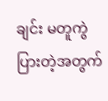ချင်း မတူကွဲပြားတဲ့အတွက်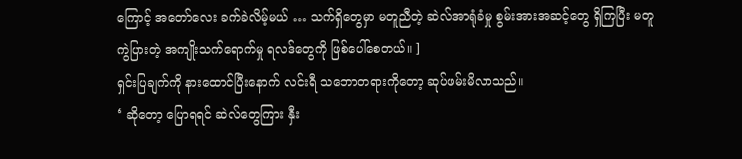ကြောင့် အတော်လေး ခက်ခဲလိမ့်မယ် … သက်ရှိတွေမှာ မတူညီတဲ့ ဆဲလ်အာရုံခံမှု စွမ်းအားအဆင့်တွေ ရှိကြပြီး မတူကွဲပြားတဲ့ အကျိုးသက်ရောက်မှု ရလဒ်တွေကို ဖြစ်ပေါ်စေတယ်။ ]
ရှင်းပြချက်ကို နားထောင်ပြီးနောက် လင်းရီ သဘောတရားကိုတော့ ဆုပ်ဖမ်းမိလာသည်။
‘ ဆိုတော့ ပြောရရင် ဆဲလ်တွေကြား နှီး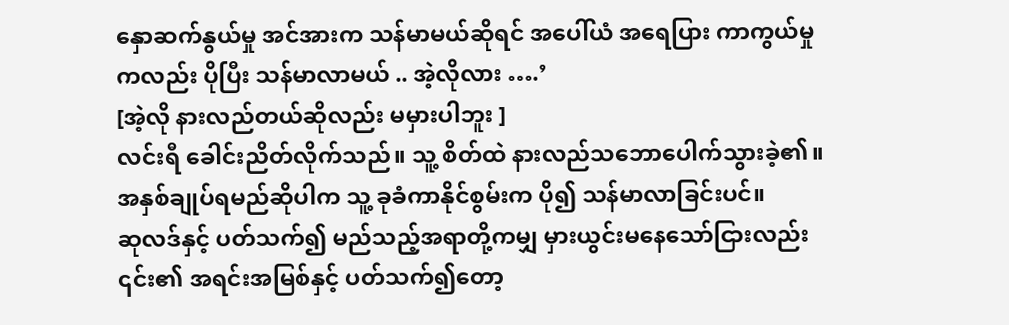နှောဆက်နွယ်မှု အင်အားက သန်မာမယ်ဆိုရင် အပေါ်ယံ အရေပြား ကာကွယ်မှုကလည်း ပိုပြီး သန်မာလာမယ် .. အဲ့လိုလား ….’
[အဲ့လို နားလည်တယ်ဆိုလည်း မမှားပါဘူး ]
လင်းရီ ခေါင်းညိတ်လိုက်သည်။ သူ့ စိတ်ထဲ နားလည်သဘောပေါက်သွားခဲ့၏။
အနှစ်ချုပ်ရမည်ဆိုပါက သူ့ ခုခံကာနိုင်စွမ်းက ပို၍ သန်မာလာခြင်းပင်။
ဆုလဒ်နှင့် ပတ်သက်၍ မည်သည့်အရာတို့ကမျှ မှားယွင်းမနေသော်ငြားလည်း ၎င်း၏ အရင်းအမြစ်နှင့် ပတ်သက်၍တော့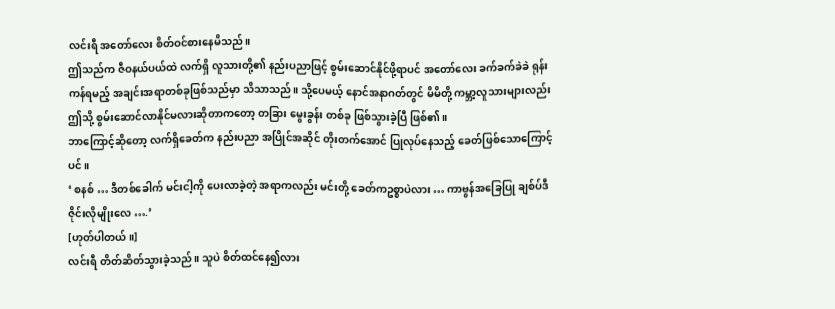လင်းရီ အတော်လေး စိတ်ဝင်စားနေမိသည်။
ဤသည်က ဇီဝနယ်ပယ်ထဲ လက်ရှိ လူသားတို့၏ နည်းပညာဖြင့် စွမ်းဆောင်နိုင်ဖို့ရာပင် အတော်လေး ခက်ခက်ခဲခဲ ရုန်းကန်ရမည့် အချင်းအရာတစ်ခုဖြစ်သည်မှာ သိသာသည်။ သို့ပေမယ့် နောင်အနာဂတ်တွင် မိမိတို့ ကမ္ဘာ့လူသားများလည်း ဤသို့ စွမ်းဆောင်လာနိုင်မလားဆိုတာကတော့ တခြား မွေးခွန်း တစ်ခု ဖြစ်သွားခဲ့ပြီ ဖြစ်၏။
ဘာကြောင့်ဆိုတော့ လက်ရှိခေတ်က နည်းပညာ အပြိုင်အဆိုင် တိုးတက်အောင် ပြုလုပ်နေသည့် ခေတ်ဖြစ်သောကြောင့်ပင်။
‘ စနစ် … ဒီတစ်ခေါက် မင်းငါ့ကို ပေးလာခဲ့တဲ့ အရာကလည်း မင်းတို့ ခေတ်ကဥစ္စာပဲလား … ကာဗွန်အခြေပြု ချစ်ပ်ဒီဇိုင်းလိုမျိုးလေ ….’
[ဟုတ်ပါတယ်။]
လင်းရီ တိတ်ဆိတ်သွားခဲ့သည်။ သူပဲ စိတ်ထင်နေ၍လား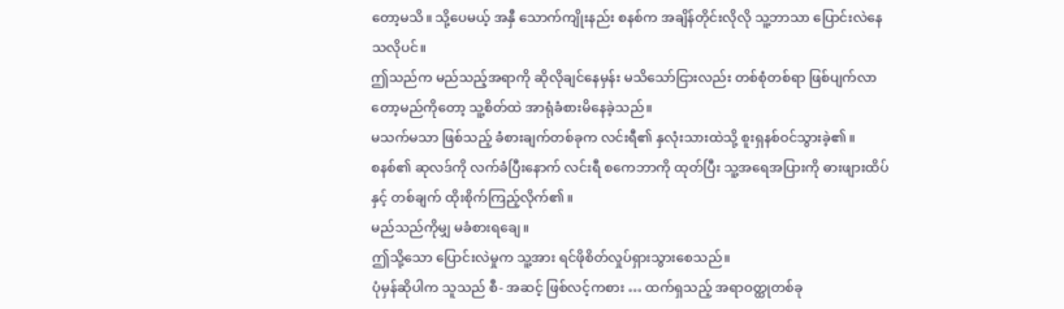တော့မသိ။ သို့ပေမယ့် အနှီ သောက်ကျိုးနည်း စနစ်က အချိန်တိုင်းလိုလို သူ့ဘာသာ ပြောင်းလဲနေသလိုပင်။
ဤသည်က မည်သည့်အရာကို ဆိုလိုချင်နေမှန်း မသိသော်ငြားလည်း တစ်စုံတစ်ရာ ဖြစ်ပျက်လာတော့မည်ကိုတော့ သူ့စိတ်ထဲ အာရုံခံစားမိနေခဲ့သည်။
မသက်မသာ ဖြစ်သည့် ခံစားချက်တစ်ခုက လင်းရီ၏ နှလုံးသားထဲသို့ စူးရှနစ်ဝင်သွားခဲ့၏။
စနစ်၏ ဆုလဒ်ကို လက်ခံပြီးနောက် လင်းရီ စကေဘာကို ထုတ်ပြီး သူ့အရေအပြားကို ဓားဖျားထိပ်နှင့် တစ်ချက် ထိုးစိုက်ကြည့်လိုက်၏။
မည်သည်ကိုမျှ မခံစားရချေ။
ဤသို့သော ပြောင်းလဲမှုက သူ့အား ရင်ဖိုစိတ်လှုပ်ရှားသွားစေသည်။
ပုံမှန်ဆိုပါက သူသည် စီ- အဆင့် ဖြစ်လင့်ကစား … ထက်ရှသည့် အရာဝတ္ထုတစ်ခု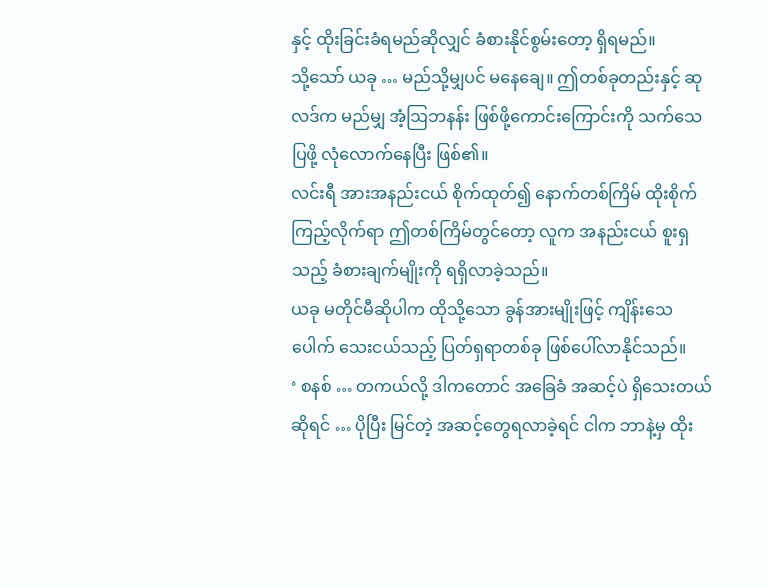နှင့် ထိုးခြင်းခံရမည်ဆိုလျှင် ခံစားနိုင်စွမ်းတော့ ရှိရမည်။
သို့သော် ယခု … မည်သို့မျှပင် မနေချေ။ ဤတစ်ခုတည်းနှင့် ဆုလဒ်က မည်မျှ အံ့ဩဘနန်း ဖြစ်ဖို့ကောင်းကြောင်းကို သက်သေပြဖို့ လုံလောက်နေပြီး ဖြစ်၏။
လင်းရီ အားအနည်းငယ် စိုက်ထုတ်၍ နောက်တစ်ကြိမ် ထိုးစိုက်ကြည့်လိုက်ရာ ဤတစ်ကြိမ်တွင်တော့ လူက အနည်းငယ် စူးရှသည့် ခံစားချက်မျိုးကို ရရှိလာခဲ့သည်။
ယခု မတိုင်မီဆိုပါက ထိုသို့သော ခွန်အားမျိုးဖြင့် ကျိန်းသေပေါက် သေးငယ်သည့် ပြတ်ရှရာတစ်ခု ဖြစ်ပေါ်လာနိုင်သည်။
‘ စနစ် … တကယ်လို့ ဒါကတောင် အခြေခံ အဆင့်ပဲ ရှိသေးတယ်ဆိုရင် … ပိုပြီး မြင်တဲ့ အဆင့်တွေရလာခဲ့ရင် ငါက ဘာနဲ့မှ ထိုး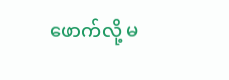ဖောက်လို့ မ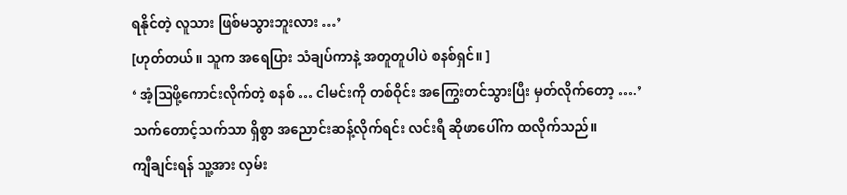ရနိုင်တဲ့ လူသား ဖြစ်မသွားဘူးလား …’
[ဟုတ်တယ်။ သူက အရေပြား သံချပ်ကာနဲ့ အတူတူပါပဲ စနစ်ရှင်။ ]
‘ အံ့ဩဖို့ကောင်းလိုက်တဲ့ စနစ် … ငါမင်းကို တစ်ဝိုင်း အကြွေးတင်သွားပြီး မှတ်လိုက်တော့ ….’
သက်တောင့်သက်သာ ရှိစွာ အညောင်းဆန့်လိုက်ရင်း လင်းရီ ဆိုဖာပေါ်က ထလိုက်သည်။
ကျီချင်းရန် သူ့အား လှမ်း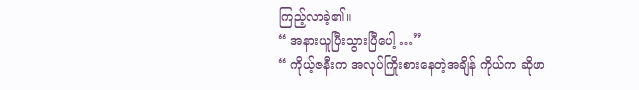ကြည့်လာခဲ့၏။
“ အနားယူပြီးသွားပြီပေါ့ …”
“ ကိုယ့်ဇနီးက အလုပ်ကြိုးစားနေတဲ့အချိန် ကိုယ်က ဆိုဖာ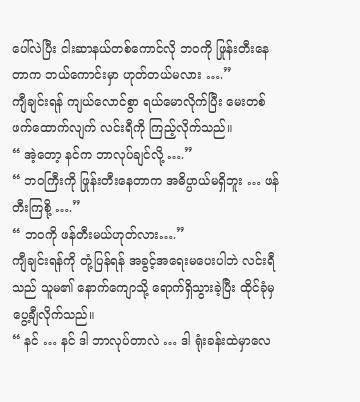ပေါ်လဲပြီး ငါးဆာနယ်တစ်ကောင်လို ဘဝကို ဖြုန်းတီးနေတာက ဘယ်ကောင်းမှာ ဟုတ်တယ်မလား ….”
ကျီချင်းရန် ကျယ်လောင်စွာ ရယ်မောလိုက်ပြီး မေးတစ်ဖက်ထောက်လျက် လင်းရီကို ကြည့်လိုက်သည်။
“ အဲ့တော့ နင်က ဘာလုပ်ချင်လို့ ….”
“ ဘဝကြီးကို ဖြုန်းတီးနေတာက အဓိပ္ပာယ်မရှိဘူး … ဖန်တီးကြစို့ ….”
“ ဘဝကို ဖန်တီးမယ်ဟုတ်လား….”
ကျီချင်းရန်ကို တုံ့ပြန်ရန် အခွင့်အရေးမပေးပါဘဲ လင်းရီသည် သူမ၏ နောက်ကျောသို့ ရောက်ရှိသွားခဲ့ပြီး ထိုင်ခုံမှ ပွေ့ချီလိုက်သည်။
“ နင် … နင် ဒါ ဘာလုပ်တာလဲ … ဒါ ရုံးခန်းထဲမှာလေ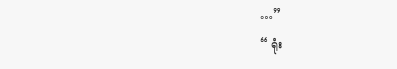…”
“ ရုံး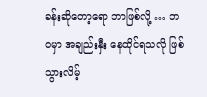ခန်းဆိုတော့ရော ဘာဖြစ်လို့ … ဘဝမှာ အချည်းနှီး နေထိုင်ရသလို ဖြစ်သွားလိမ့်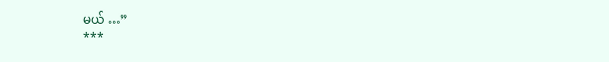မယ် …”
***